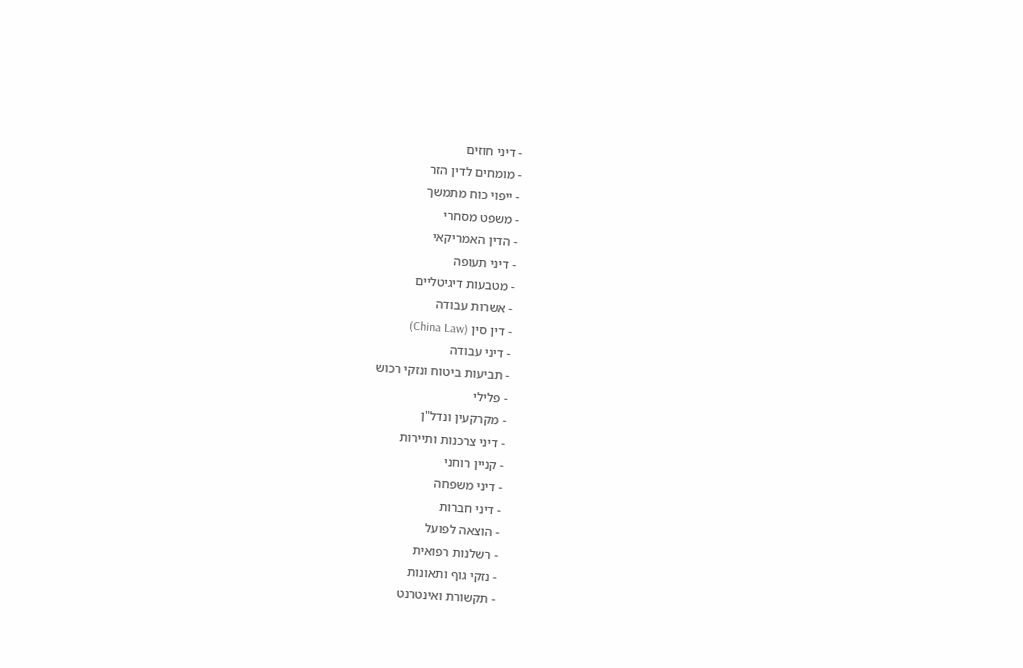- דיני חוזים
- מומחים לדין הזר
- ייפוי כוח מתמשך
- משפט מסחרי
- הדין האמריקאי
- דיני תעופה
- מטבעות דיגיטליים
- אשרות עבודה
- דין סין (China Law)
- דיני עבודה
- תביעות ביטוח ונזקי רכוש
- פלילי
- מקרקעין ונדל"ן
- דיני צרכנות ותיירות
- קניין רוחני
- דיני משפחה
- דיני חברות
- הוצאה לפועל
- רשלנות רפואית
- נזקי גוף ותאונות
- תקשורת ואינטרנט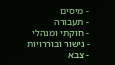- מיסים
- תעבורה
- חוקתי ומנהלי
- גישור ובוררויות
- צבא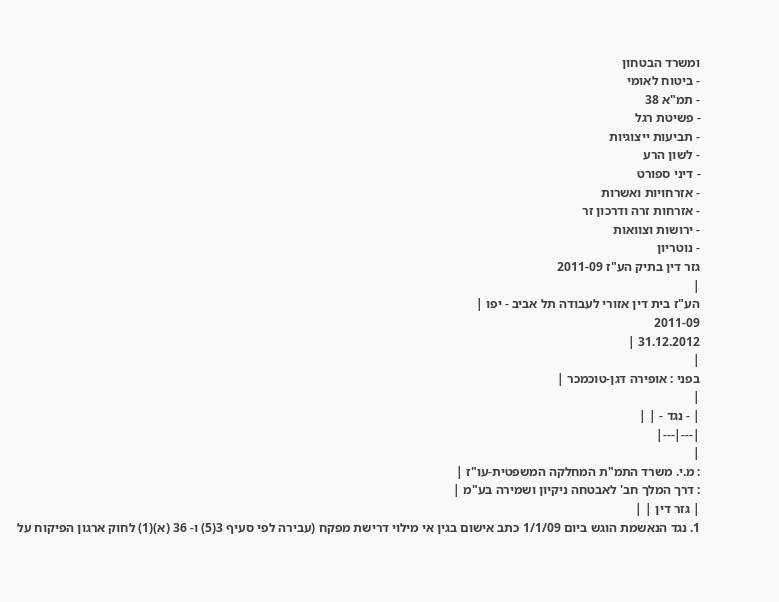ומשרד הבטחון
- ביטוח לאומי
- תמ"א 38
- פשיטת רגל
- תביעות ייצוגיות
- לשון הרע
- דיני ספורט
- אזרחויות ואשרות
- אזרחות זרה ודרכון זר
- ירושות וצוואות
- נוטריון
גזר דין בתיק הע"ז 2011-09
|
הע"ז בית דין אזורי לעבודה תל אביב - יפו |
2011-09
31.12.2012 |
|
בפני : אופירה דגן-טוכמכר |
|
| - נגד - | |
|---|---|
|
: מ.י. משרד התמ"ת המחלקה המשפטית-עו"ז |
: דרך המלך חב' לאבטחה ניקיון ושמירה בע"מ |
| גזר דין | |
1. נגד הנאשמת הוגש ביום 1/1/09 כתב אישום בגין אי מילוי דרישת מפקח (עבירה לפי סעיף 3(5) ו- 36 (א)(1) לחוק ארגון הפיקוח על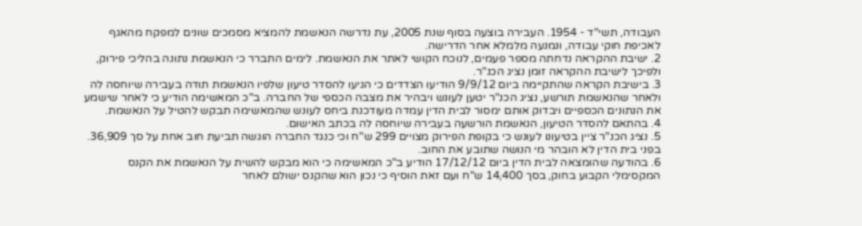העבודה, תשי"ד - 1954. העבירה בוצעה בסוף שנת 2005, עת נדרשה הנאשמת להמציא מסמכים שונים למפקח מהאגף לאכיפת חוקי עבודה, ונמנעה מלמלא אחר הדרישה.
2. ישיבת ההקראה נדחתה מספר פעמים, לנוכח הקושי לאתר את הנאשמת. לימים התברר כי הנאשמת נתונה בהליכי פירוק, ולפיכך לישיבת ההקראה זומן נציג הכנ"ר.
3. בישיבת הקראה שהתקיימה ביום 9/9/12 הודיעו הצדדים כי הגיעו להסדר טיעון שלפיו הנאשמת תודה בעבירה שיוחסה לה ולאחר שהנאשמת תורשע, נציג הכנ"ר יטען לעונש ויבהיר את מצבה הכספי של החברה. ב"כ המאשימה הודיע כי לאחר שישמע את הנתונים הכספיים ויבדוק אותם ימסור לבית הדין עמדה מעודכנת ביחס לעונש שהמאשימה תבקש להטיל על הנאשמת.
4. בהתאם להסדר הטיעון, הנאשמת הורשעה בעבירה שיוחסה לה בכתב האישום.
5. נציג הכנ"ר ציין בטיעונו לעונש כי בקופת הפירוק מצויים 299 ש"ח וכי כנגד החברה הוגשה תביעת חוב אחת על סך 36,909. בפני בית הדין לא הובהר מי הנושה שתובע את החוב.
6. בהודעה שהומצאה לבית הדין ביום 17/12/12 הודיע ב"כ המאשימה כי הוא מבקש להשית על הנאשמת את הקנס המקסימלי הקבוע בחוק, בסך 14,400 ש"ח ועם זאת הוסיף כי נכון הוא שהקנס ישולם לאחר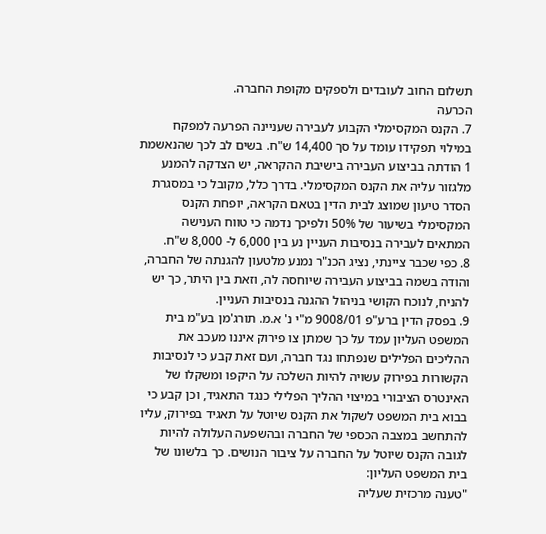תשלום החוב לעובדים ולספקים מקופת החברה.
הכרעה
7. הקנס המקסימלי הקבוע לעבירה שעניינה הפרעה למפקח במילוי תפקידו עומד על סך 14,400 ש"ח. בשים לב לכך שהנאשמת 1 הודתה בביצוע העבירה בישיבת ההקראה, יש הצדקה להמנע מלגזור עליה את הקנס המקסימלי. בדרך כלל, מקובל כי במסגרת הסדר טיעון שמוצג לבית הדין בטאם הקראה, יופחת הקנס המקסימלי בשיעור של 50% ולפיכך נדמה כי טווח הענישה המתאים לעבירה בנסיבות העניין נע בין 6,000 ל- 8,000 ש"ח.
8. כפי שכבר ציינתי, נציג הכנ"ר נמנע מלטעון להגנתה של החברה, והודה בשמה בביצוע העבירה שיוחסה לה, וזאת בין היתר, כך יש להניח, לנוכח הקושי בניהול ההגנה בנסיבות העניין.
9. בפסק הדין ברע"פ 9008/01 מ"י נ' א.מ. תורג'מן בע"מ בית המשפט העליון עמד על כך שמתן צו פירוק איננו מעכב את ההליכים הפלילים שנפתחו נגד חברה, ועם זאת קבע כי לנסיבות הקשורות בפירוק עשויה להיות השלכה על היקפו ומשקלו של האינטרס הציבורי במיצוי ההליך הפלילי כנגד התאגיד, וכן קבע כי בבוא בית המשפט לשקול את הקנס שיוטל על תאגיד בפירוק, עליו להתחשב במצבה הכספי של החברה ובהשפעה העלולה להיות לגובה הקנס שיוטל על החברה על ציבור הנושים. כך בלשונו של בית המשפט העליון:
"טענה מרכזית שעליה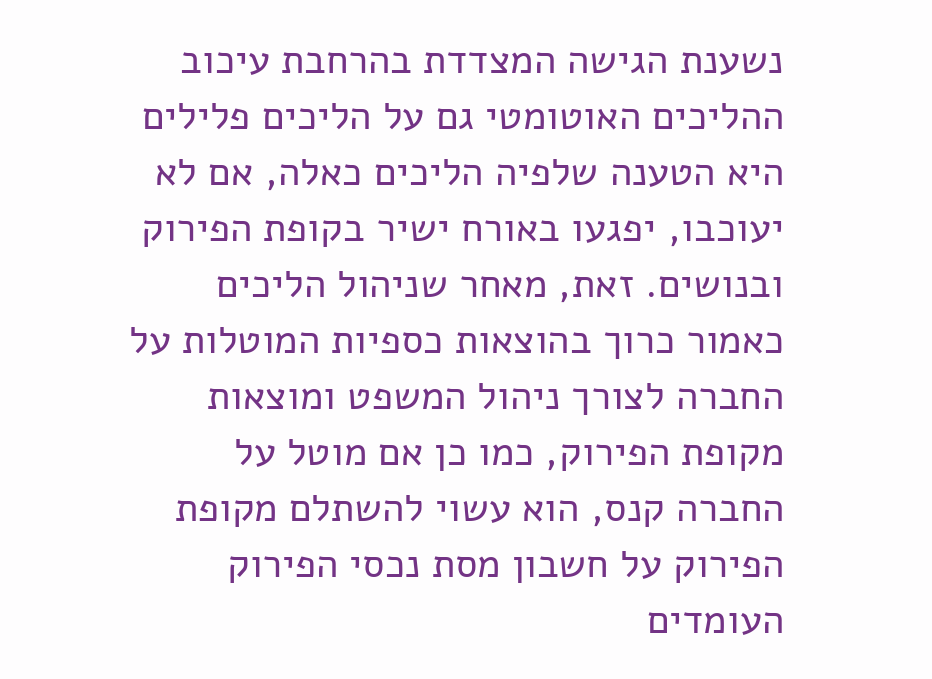נשענת הגישה המצדדת בהרחבת עיכוב ההליכים האוטומטי גם על הליכים פלילים היא הטענה שלפיה הליכים כאלה, אם לא יעוכבו, יפגעו באורח ישיר בקופת הפירוק ובנושים. זאת, מאחר שניהול הליכים כאמור כרוך בהוצאות כספיות המוטלות על החברה לצורך ניהול המשפט ומוצאות מקופת הפירוק, כמו כן אם מוטל על החברה קנס, הוא עשוי להשתלם מקופת הפירוק על חשבון מסת נכסי הפירוק העומדים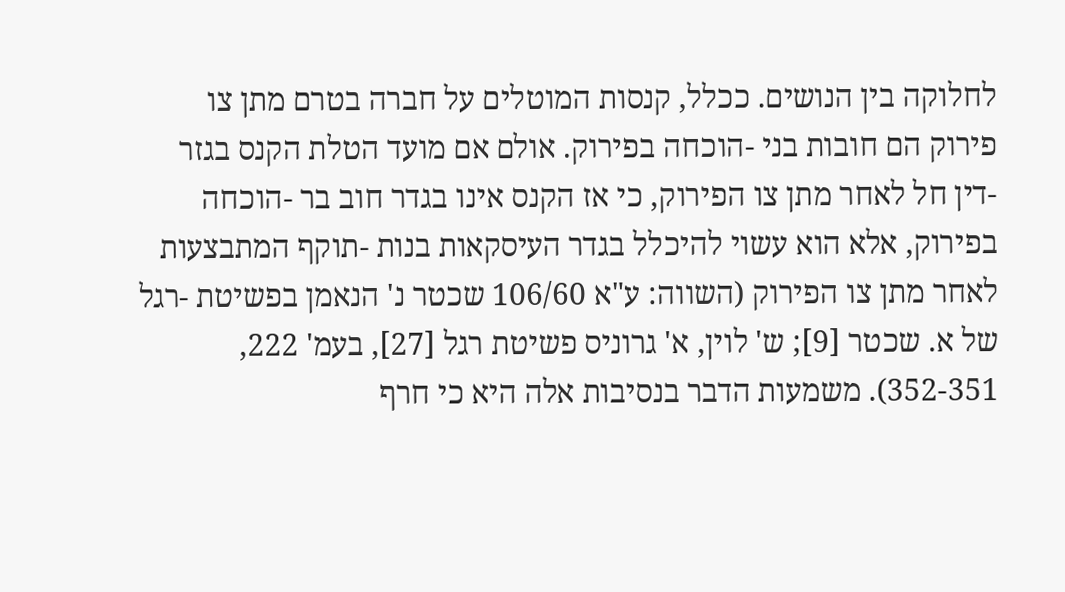לחלוקה בין הנושים. ככלל, קנסות המוטלים על חברה בטרם מתן צו פירוק הם חובות בני -הוכחה בפירוק. אולם אם מועד הטלת הקנס בגזר -דין חל לאחר מתן צו הפירוק, כי אז הקנס אינו בגדר חוב בר -הוכחה בפירוק, אלא הוא עשוי להיכלל בגדר העיסקאות בנות -תוקף המתבצעות לאחר מתן צו הפירוק (השווה: ע"א 106/60 שכטר נ' הנאמן בפשיטת -רגל של א. שכטר [9]; ש' לוין, א' גרוניס פשיטת רגל [27], בעמ' 222, 352-351). משמעות הדבר בנסיבות אלה היא כי חרף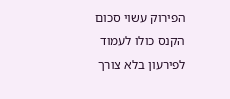הפירוק עשוי סכום הקנס כולו לעמוד לפירעון בלא צורך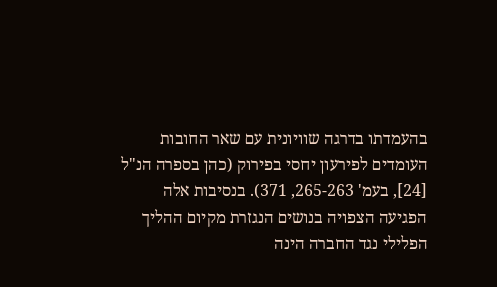בהעמדתו בדרגה שוויונית עם שאר החובות העומדים לפירעון יחסי בפירוק (כהן בספרה הנ"ל [24], בעמ' 265-263, 371). בנסיבות אלה הפגיעה הצפויה בנושים הנגזרת מקיום ההליך הפלילי נגד החברה הינה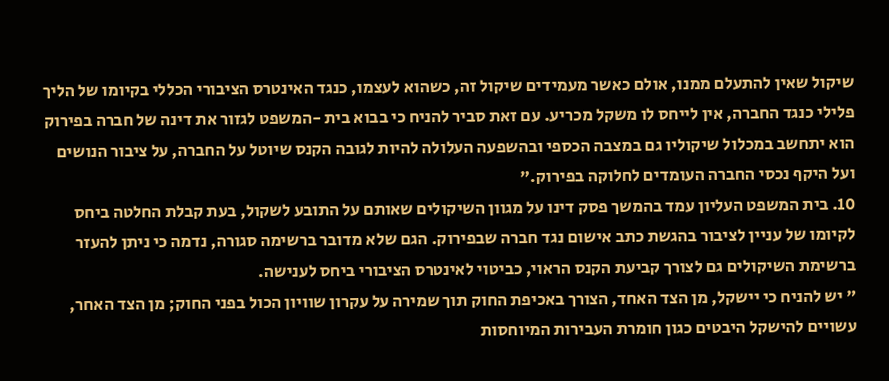שיקול שאין להתעלם ממנו, אולם כאשר מעמידים שיקול זה, כשהוא לעצמו, כנגד האינטרס הציבורי הכללי בקיומו של הליך פלילי כנגד החברה, אין לייחס לו משקל מכריע. עם זאת סביר להניח כי בבוא בית -המשפט לגזור את דינה של חברה בפירוק הוא יתחשב במכלול שיקוליו גם במצבה הכספי ובהשפעה העלולה להיות לגובה הקנס שיוטל על החברה, על ציבור הנושים ועל היקף נכסי החברה העומדים לחלוקה בפירוק."
10. בית המשפט העליון עמד בהמשך פסק דינו על מגוון השיקולים שאותם על התובע לשקול, בעת קבלת החלטה ביחס לקיומו של עניין לציבור בהגשת כתב אישום נגד חברה שבפירוק. הגם שלא מדובר ברשימה סגורה, נדמה כי ניתן להעזר ברשימת השיקולים גם לצורך קביעת הקנס הראוי, כביטוי לאינטרס הציבורי ביחס לענישה.
" יש להניח כי יישקל, מן הצד האחד, הצורך באכיפת החוק תוך שמירה על עקרון שוויון הכול בפני החוק; מן הצד האחר, עשויים להישקל היבטים כגון חומרת העבירות המיוחסות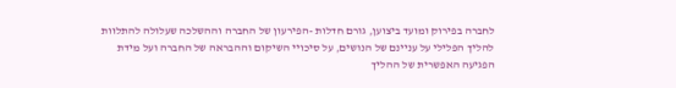לחברה בפירוק ומועד ביצוען, גורם חדלות -הפירעון של החברה וההשלכה שעלולה להתלוות להליך הפלילי על עניינם של הנושים, על סיכויי השיקום וההבראה של החברה ועל מידת הפגיעה האפשרית של ההליך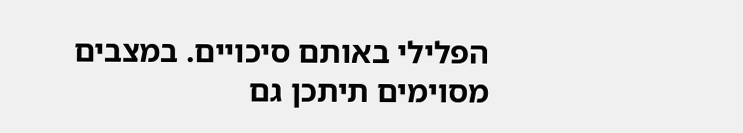הפלילי באותם סיכויים. במצבים מסוימים תיתכן גם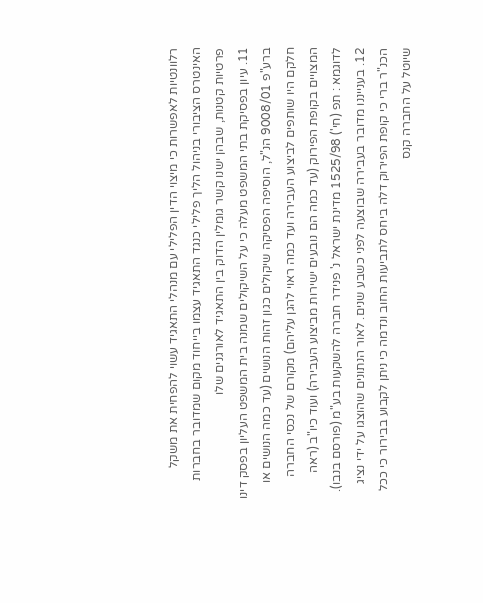רלוונטיות לאפשרות כי מיצוי הדין הפלילי עם מנהלי התאגיד עשוי להפחית את משקל האינטרס הציבורי בניהול הליך פלילי כנגד התאגיד עצמו בייחוד מקום שמדובר בחברות פרטיות קטנות, שבהן ישנו קשר גומלין הדוק בין התאגיד לאורגנים שלו
11. עיון בפסיקת בתי המשפט מעלה כי על השיקולים שמנה בית המשפט העליון בפסק דינו ברע"פ 9008/01 הנ"ל, הוסיפה הפסיקה שיקולים כגון זהות הנושים (עד כמה הנושים או חלקם היו שותפים לביצוע העבירה ועד כמה ראוי להגן עליהם) מקורם של נכסי החברה המצויים בקופת הפירוק (עד כמה הם נובעים ישירות מביצוע העבירה) ועוד כיו"ב (ראה לדוגמא : תפ (חי') 1525/98 מדינת ישראל נ' פנידר חברה להשקעות בע"מ (פורסם בנבו).
12. בענייננו מדובר בעבירה שבוצעה לפני כשבע שנים. לאור הנתונים שהוצגו על ידי נציג הכנ"ר ברי כי קופת הפירוק דלה ביחס לתביעות החוב ונדמה כי ניתן לקבוע בבירור כי ככל שיוטל על החברה קנס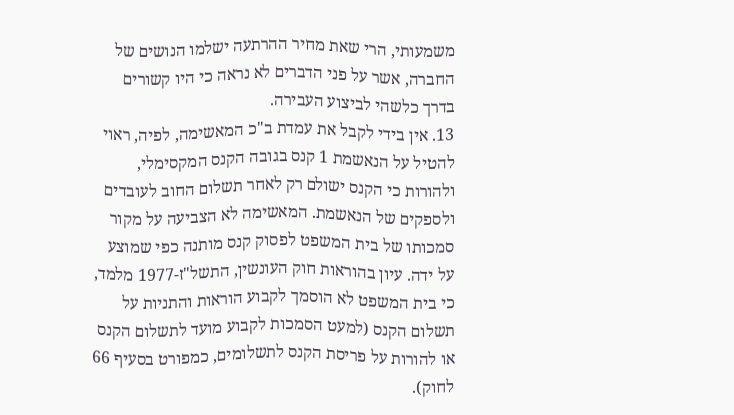משמעותי, הרי שאת מחיר ההרתעה ישלמו הנושים של החברה, אשר על פני הדברים לא נראה כי היו קשורים בדרך כלשהי לביצוע העבירה.
13. אין בידי לקבל את עמדת ב"כ המאשימה, לפיה, ראוי להטיל על הנאשמת 1 קנס בגובה הקנס המקסימלי, ולהורות כי הקנס ישולם רק לאחר תשלום החוב לעובדים ולספקים של הנאשמת. המאשימה לא הצביעה על מקור סמכותו של בית המשפט לפסוק קנס מותנה כפי שמוצע על ידה. עיון בהוראות חוק העונשין, התשל"ז-1977 מלמד, כי בית המשפט לא הוסמך לקבוע הוראות והתניות על תשלום הקנס (למעט הסמכות לקבוע מועד לתשלום הקנס או להורות על פריסת הקנס לתשלומים, כמפורט בסעיף 66 לחוק).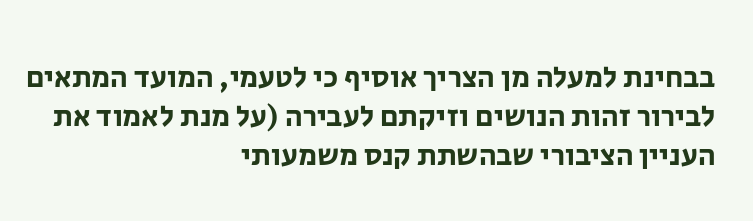בבחינת למעלה מן הצריך אוסיף כי לטעמי, המועד המתאים לבירור זהות הנושים וזיקתם לעבירה (על מנת לאמוד את העניין הציבורי שבהשתת קנס משמעותי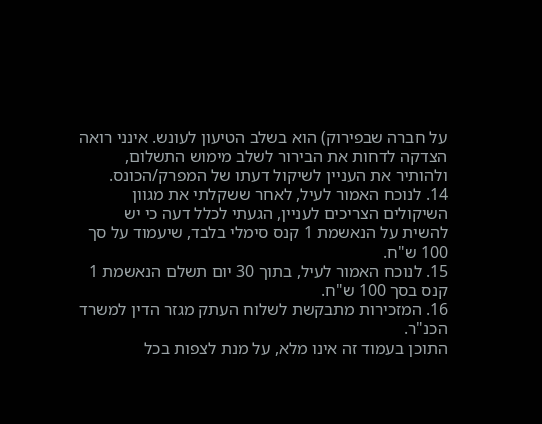על חברה שבפירוק) הוא בשלב הטיעון לעונש. אינני רואה הצדקה לדחות את הבירור לשלב מימוש התשלום, ולהותיר את העניין לשיקול דעתו של המפרק/הכונס.
14. לנוכח האמור לעיל, לאחר ששקלתי את מגוון השיקולים הצריכים לעניין, הגעתי לכלל דעה כי יש להשית על הנאשמת 1 קנס סימלי בלבד, שיעמוד על סך 100 ש"ח.
15. לנוכח האמור לעיל, בתוך 30 יום תשלם הנאשמת 1 קנס בסך 100 ש"ח.
16. המזכירות מתבקשת לשלוח העתק מגזר הדין למשרד הכנ"ר.
התוכן בעמוד זה אינו מלא, על מנת לצפות בכל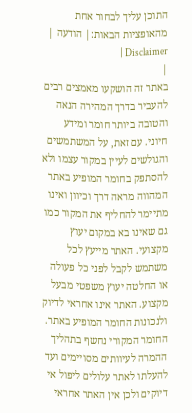התוכן עליך לבחור אחת מהאופציות הבאות:| הודעה | Disclaimer |
|
באתר זה הושקעו מאמצים רבים להעביר בדרך המהירה הנאה והטובה ביותר חומר ומידע חיוני. עם זאת, על המשתמשים והגולשים לעיין במקור עצמו ולא להסתפק בחומר המופיע באתר המהווה מראה דרך וכיוון ואינו מתיימר להחליף את המקור כמו גם שאינו בא במקום יעוץ מקצועי. האתר מייעץ לכל משתמש לקבל לפני כל פעולה או החלטה יעוץ משפטי מבעל מקצוע. האתר אינו אחראי לדיוק ולנכונות החומר המופיע באתר. החומר המקורי נחשף בתהליך ההמרה לעיוותים מסויימים ועד להעלתו לאתר עלולים ליפול אי דיוקים ולכן אין האתר אחראי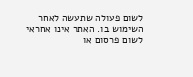לשום פעולה שתעשה לאחר השימוש בו. האתר אינו אחראי לשום פרסום או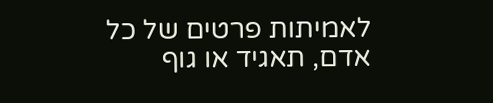לאמיתות פרטים של כל אדם, תאגיד או גוף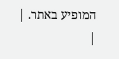המופיע באתר. |
|